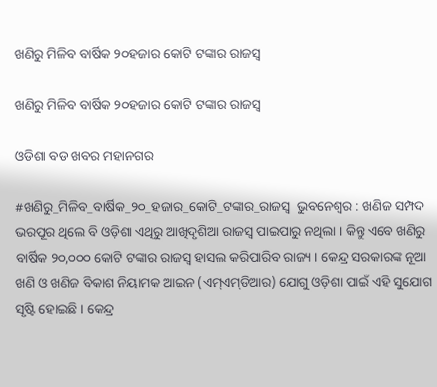ଖଣିରୁ ମିଳିବ ବାର୍ଷିକ ୨୦ହଜାର କୋଟି ଟଙ୍କାର ରାଜସ୍ବ

ଖଣିରୁ ମିଳିବ ବାର୍ଷିକ ୨୦ହଜାର କୋଟି ଟଙ୍କାର ରାଜସ୍ବ

ଓଡିଶା ବଡ ଖବର ମହାନଗର

#ଖଣିରୁ_ମିଳିବ_ବାର୍ଷିକ_୨୦_ହଜାର_କୋଟି_ଟଙ୍କାର_ରାଜସ୍ବ  ଭୁବନେଶ୍ବର : ଖଣିଜ ସମ୍ପଦ ଭରପୂର ଥିଲେ ବି ଓଡ଼ିଶା ଏଥିରୁ ଆଖିଦୃଶିଆ ରାଜସ୍ୱ ପାଇପାରୁ ନଥିଲା । କିନ୍ତୁ ଏବେ ଖଣିରୁ ବାର୍ଷିକ ୨୦,୦୦୦ କୋଟି ଟଙ୍କାର ରାଜସ୍ୱ ହାସଲ କରିପାରିବ ରାଜ୍ୟ । କେନ୍ଦ୍ର ସରକାରଙ୍କ ନୂଆ ଖଣି ଓ ଖଣିଜ ବିକାଶ ନିୟାମକ ଆଇନ (ଏମ୍‌ଏମ୍‌ଡିଆର) ଯୋଗୁ ଓଡ଼ିଶା ପାଇଁ ଏହି ସୁଯୋଗ ସୃଷ୍ଟି ହୋଇଛି । କେନ୍ଦ୍ର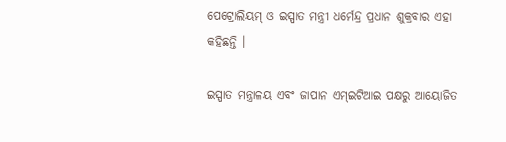ପେଟ୍ରୋଲିୟମ୍‌ ଓ ଇସ୍ପାତ ମନ୍ତ୍ରୀ ଧର୍ମେନ୍ଦ୍ର ପ୍ରଧାନ ଶୁକ୍ରବାର ଏହା କହିଛନ୍ତି ।

ଇସ୍ପାତ ମନ୍ତ୍ରାଳୟ ଏବଂ ଜାପାନ ଏମ୍‌ଇଟିଆଇ ପକ୍ଷରୁ ଆୟୋଜିତ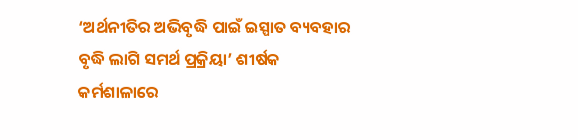‘ଅର୍ଥନୀତିର ଅଭିବୃଦ୍ଧି ପାଇଁ ଇସ୍ପାତ ବ୍ୟବହାର ବୃଦ୍ଧି ଲାଗି ସମର୍ଥ ପ୍ରକ୍ରିୟା’ ଶୀର୍ଷକ କର୍ମଶାଳାରେ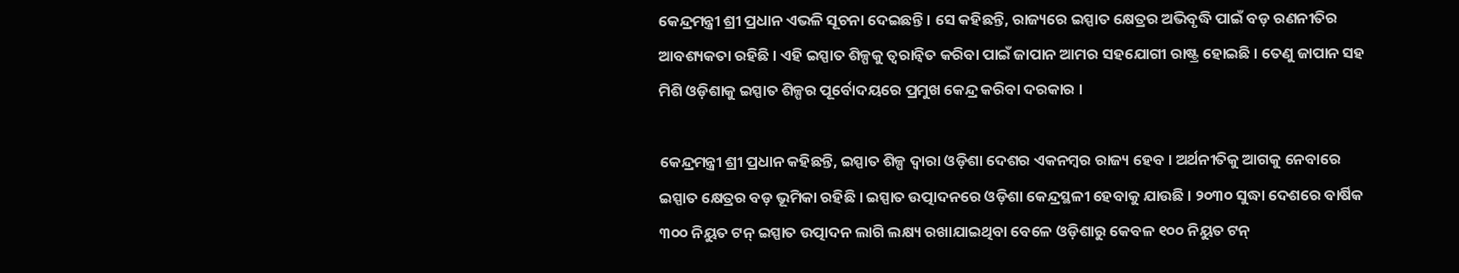କେନ୍ଦ୍ରମନ୍ତ୍ରୀ ଶ୍ରୀ ପ୍ରଧାନ ଏଭଳି ସୂଚନା ଦେଇଛନ୍ତି । ସେ କହିଛନ୍ତି, ରାଜ୍ୟରେ ଇସ୍ପାତ କ୍ଷେତ୍ରର ଅଭିବୃଦ୍ଧି ପାଇଁ ବଡ଼ ରଣନୀତିର ଆବଶ୍ୟକତା ରହିଛି । ଏହି ଇସ୍ପାତ ଶିଳ୍ପକୁ ତ୍ୱରାନ୍ୱିତ କରିବା ପାଇଁ ଜାପାନ ଆମର ସହଯୋଗୀ ରାଷ୍ଟ୍ର ହୋଇଛି । ତେଣୁ ଜାପାନ ସହ ମିଶି ଓଡ଼ିଶାକୁ ଇସ୍ପାତ ଶିଳ୍ପର ପୂର୍ବୋଦୟରେ ପ୍ରମୁଖ କେନ୍ଦ୍ର କରିବା ଦରକାର ।

କେନ୍ଦ୍ରମନ୍ତ୍ରୀ ଶ୍ରୀ ପ୍ରଧାନ କହିଛନ୍ତି, ଇସ୍ପାତ ଶିଳ୍ପ ଦ୍ୱାରା ଓଡ଼ିଶା ଦେଶର ଏକନମ୍ବର ରାଜ୍ୟ ହେବ । ଅର୍ଥନୀତିକୁ ଆଗକୁ ନେବାରେ ଇସ୍ପାତ କ୍ଷେତ୍ରର ବଡ଼ ଭୂମିକା ରହିଛି । ଇସ୍ପାତ ଉତ୍ପାଦନରେ ଓଡ଼ିଶା କେନ୍ଦ୍ରସ୍ଥଳୀ ହେବାକୁ ଯାଉଛି । ୨୦୩୦ ସୁଦ୍ଧା ଦେଶରେ ବାର୍ଷିକ ୩୦୦ ନିୟୁତ ଟନ୍‌ ଇସ୍ପାତ ଉତ୍ପାଦନ ଲାଗି ଲକ୍ଷ୍ୟ ରଖାଯାଇଥିବା ବେଳେ ଓଡ଼ିଶାରୁ କେବଳ ୧୦୦ ନିୟୁତ ଟନ୍‌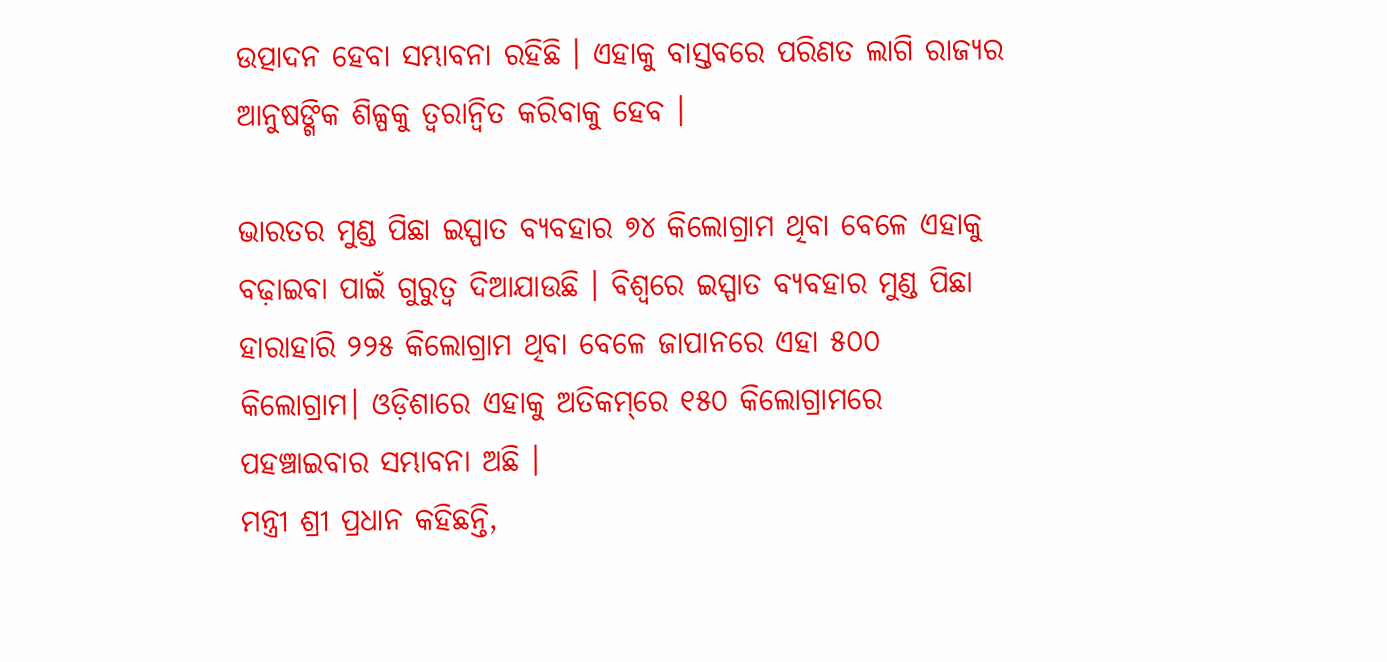ଉତ୍ପାଦନ ହେବା ସମ୍ଭାବନା ରହିଛି । ଏହାକୁ ବାସ୍ତବରେ ପରିଣତ ଲାଗି ରାଜ୍ୟର ଆନୁଷଙ୍ଗିକ ଶିଳ୍ପକୁ ତ୍ୱରାନ୍ୱିତ କରିବାକୁ ହେବ ।

ଭାରତର ମୁଣ୍ଡ ପିଛା ଇସ୍ପାତ ବ୍ୟବହାର ୭୪ କିଲୋଗ୍ରାମ ଥିବା ବେଳେ ଏହାକୁ ବଢ଼ାଇବା ପାଇଁ ଗୁରୁତ୍ୱ ଦିଆଯାଉଛି । ବିଶ୍ୱରେ ଇସ୍ପାତ ବ୍ୟବହାର ମୁଣ୍ଡ ପିଛା ହାରାହାରି ୨୨୫ କିଲୋଗ୍ରାମ ଥିବା ବେଳେ ଜାପାନରେ ଏହା ୫୦୦ କିଲୋଗ୍ରାମ। ଓଡ଼ିଶାରେ ଏହାକୁ ଅତିକମ୍‌ରେ ୧୫୦ କିଲୋଗ୍ରାମରେ ପହଞ୍ଚାଇବାର ସମ୍ଭାବନା ଅଛି ।
ମନ୍ତ୍ରୀ ଶ୍ରୀ ପ୍ରଧାନ କହିଛନ୍ତି,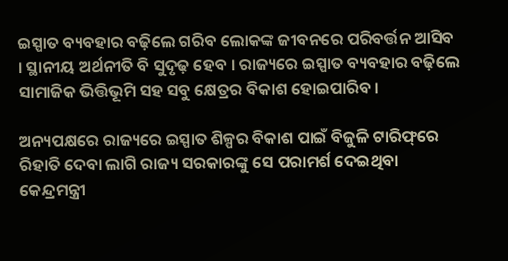ଇସ୍ପାତ ବ୍ୟବହାର ବଢ଼ିଲେ ଗରିବ ଲୋକଙ୍କ ଜୀବନରେ ପରିବର୍ତ୍ତନ ଆସିବ । ସ୍ଥାନୀୟ ଅର୍ଥନୀତି ବି ସୁଦୃଢ଼ ହେବ । ରାଜ୍ୟରେ ଇସ୍ପାତ ବ୍ୟବହାର ବଢ଼ିଲେ ସାମାଜିକ ଭିତ୍ତିଭୂମି ସହ ସବୁ କ୍ଷେତ୍ରର ବିକାଶ ହୋଇପାରିବ ।

ଅନ୍ୟପକ୍ଷରେ ରାଜ୍ୟରେ ଇସ୍ପାତ ଶିଳ୍ପର ବିକାଶ ପାଇଁ ବିଜୁଳି ଟାରିଫ୍‌ରେ ରିହାତି ଦେବା ଲାଗି ରାଜ୍ୟ ସରକାରଙ୍କୁ ସେ ପରାମର୍ଶ ଦେଇଥିବା କେନ୍ଦ୍ରମନ୍ତ୍ରୀ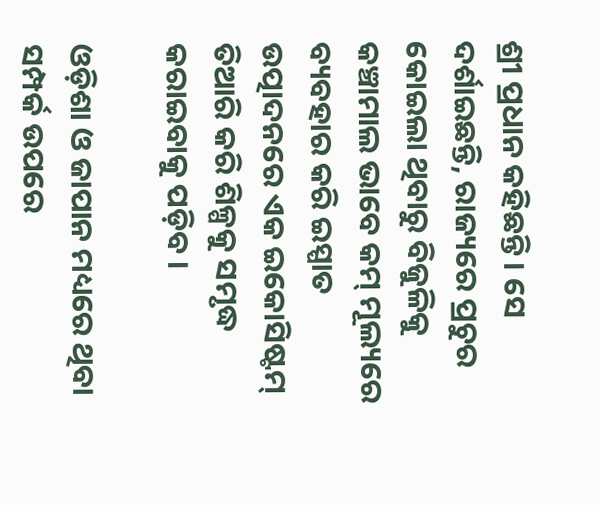ଶ୍ରୀ ପ୍ରଧାନ କହିଛନ୍ତି । ସେ ଦର୍ଶାଇଛନ୍ତି, ରାଜ୍ୟରେ ପ୍ରଚୁର କୋଇଲା ଥିବାରୁ ବିଜୁଳିକୁ କଞ୍ଚାମାଲ ଭାବେ କମ୍‌ ମୂଲ୍ୟରେ ବ୍ୟବହାର କରି ଇସ୍ପାତ ଉତ୍ପାଦନରେ ଏକ ଇକୋସିଷ୍ଟମ୍‌ ତିଆରି କରି ଶିଳ୍ପକୁ ସମୃଦ୍ଧ କରାଇବାକୁ ପଡ଼ିବ ।

ଓଡ଼ିଶା ଓ ଜାପାନ ମଧ୍ୟରେ ଥିବା ସମ୍ପର୍କ ଉପରେ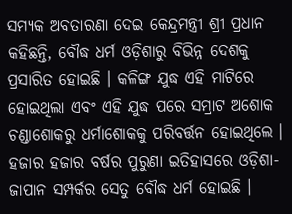ସମ୍ୟକ ଅବତାରଣା ଦେଇ କେନ୍ଦ୍ରମନ୍ତ୍ରୀ ଶ୍ରୀ ପ୍ରଧାନ କହିଛନ୍ତି, ବୌଦ୍ଧ ଧର୍ମ ଓଡ଼ିଶାରୁ ବିଭିନ୍ନ ଦେଶକୁ ପ୍ରସାରିତ ହୋଇଛି । କଳିଙ୍ଗ ଯୁଦ୍ଧ ଏହି ମାଟିରେ ହୋଇଥିଲା ଏବଂ ଏହି ଯୁଦ୍ଧ ପରେ ସମ୍ରାଟ ଅଶୋକ ଚଣ୍ଡାଶୋକରୁ ଧର୍ମାଶୋକକୁ ପରିବର୍ତ୍ତନ ହୋଇଥିଲେ । ହଜାର ହଜାର ବର୍ଷର ପୁରୁଣା ଇତିହାସରେ ଓଡ଼ିଶା-ଜାପାନ ସମ୍ପର୍କର ସେତୁ ବୌଦ୍ଧ ଧର୍ମ ହୋଇଛି ।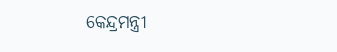କେନ୍ଦ୍ରମନ୍ତ୍ରୀ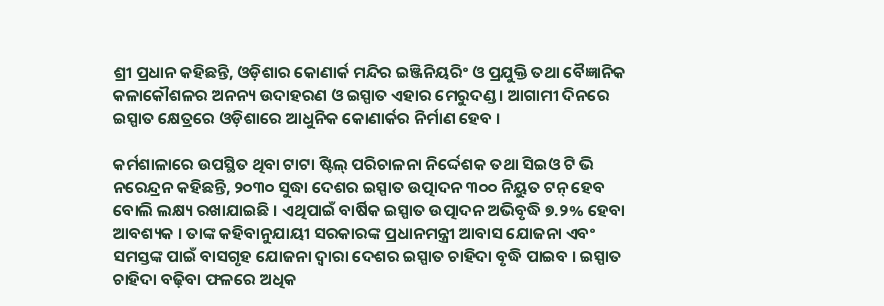ଶ୍ରୀ ପ୍ରଧାନ କହିଛନ୍ତି, ଓଡ଼ିଶାର କୋଣାର୍କ ମନ୍ଦିର ଇଞ୍ଜିନିୟରିଂ ଓ ପ୍ରଯୁକ୍ତି ତଥା ବୈଜ୍ଞାନିକ କଳାକୌଶଳର ଅନନ୍ୟ ଉଦାହରଣ ଓ ଇସ୍ପାତ ଏହାର ମେରୁଦଣ୍ଡ । ଆଗାମୀ ଦିନରେ ଇସ୍ପାତ କ୍ଷେତ୍ରରେ ଓଡ଼ିଶାରେ ଆଧୁନିକ କୋଣାର୍କର ନିର୍ମାଣ ହେବ ।

କର୍ମଶାଳାରେ ଉପସ୍ଥିତ ଥିବା ଟାଟା ଷ୍ଟିଲ୍‌ ପରିଚାଳନା ନିର୍ଦ୍ଦେଶକ ତଥା ସିଇଓ ଟି ଭି ନରେନ୍ଦ୍ରନ କହିଛନ୍ତି, ୨୦୩୦ ସୁଦ୍ଧା ଦେଶର ଇସ୍ପାତ ଉତ୍ପାଦନ ୩୦୦ ନିୟୁତ ଟନ୍‌ ହେବ ବୋଲି ଲକ୍ଷ୍ୟ ରଖାଯାଇଛି । ଏଥିପାଇଁ ବାର୍ଷିକ ଇସ୍ପାତ ଉତ୍ପାଦନ ଅଭିବୃଦ୍ଧି ୭.୨% ହେବା ଆବଶ୍ୟକ । ତାଙ୍କ କହିବାନୁଯାୟୀ ସରକାରଙ୍କ ପ୍ରଧାନମନ୍ତ୍ରୀ ଆବାସ ଯୋଜନା ଏବଂ ସମସ୍ତଙ୍କ ପାଇଁ ବାସଗୃହ ଯୋଜନା ଦ୍ୱାରା ଦେଶର ଇସ୍ପାତ ଚାହିଦା ବୃଦ୍ଧି ପାଇବ । ଇସ୍ପାତ ଚାହିଦା ବଢ଼ିବା ଫଳରେ ଅଧିକ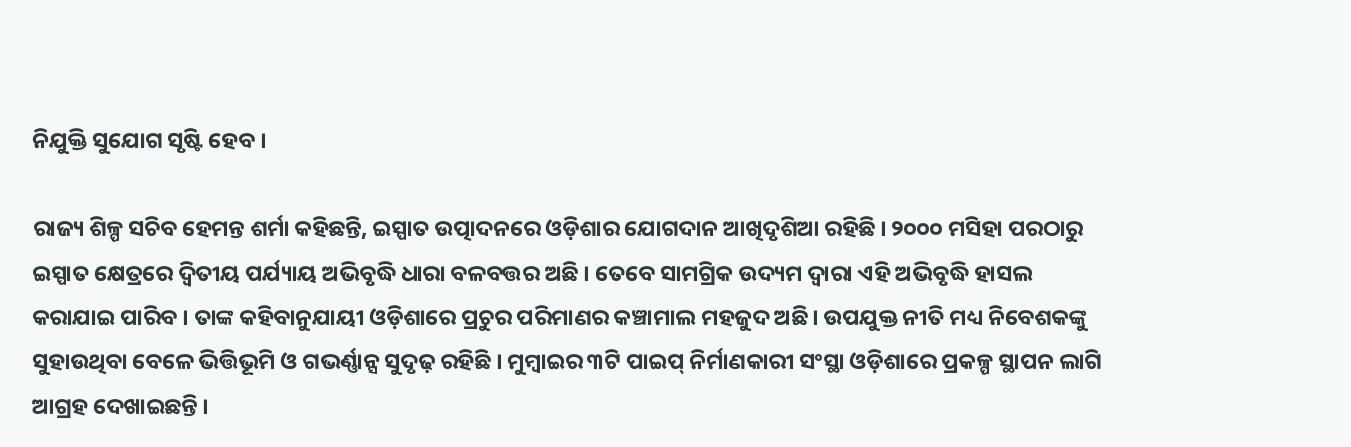ନିଯୁକ୍ତି ସୁଯୋଗ ସୃଷ୍ଟି ହେବ ।

ରାଜ୍ୟ ଶିଳ୍ପ ସଚିବ ହେମନ୍ତ ଶର୍ମା କହିଛନ୍ତି, ଇସ୍ପାତ ଉତ୍ପାଦନରେ ଓଡ଼ିଶାର ଯୋଗଦାନ ଆଖିଦୃଶିଆ ରହିଛି । ୨୦୦୦ ମସିହା ପରଠାରୁ ଇସ୍ପାତ କ୍ଷେତ୍ରରେ ଦ୍ୱିତୀୟ ପର୍ଯ୍ୟାୟ ଅଭିବୃଦ୍ଧି ଧାରା ବଳବତ୍ତର ଅଛି । ତେବେ ସାମଗ୍ରିକ ଉଦ୍ୟମ ଦ୍ୱାରା ଏହି ଅଭିବୃଦ୍ଧି ହାସଲ କରାଯାଇ ପାରିବ । ତାଙ୍କ କହିବାନୁଯାୟୀ ଓଡ଼ିଶାରେ ପ୍ରଚୁର ପରିମାଣର କଞ୍ଚାମାଲ ମହଜୁଦ ଅଛି। ଉପଯୁକ୍ତ ନୀତି ମଧ୍ୟ ନିବେଶକଙ୍କୁ ସୁହାଉଥିବା ବେଳେ ଭିତ୍ତିଭୂମି ଓ ଗଭର୍ଣ୍ଣାନ୍ସ ସୁଦୃଢ଼ ରହିଛି । ମୁମ୍ବାଇର ୩ଟି ପାଇପ୍‌ ନିର୍ମାଣକାରୀ ସଂସ୍ଥା ଓଡ଼ିଶାରେ ପ୍ରକଳ୍ପ ସ୍ଥାପନ ଲାଗି ଆଗ୍ରହ ଦେଖାଇଛନ୍ତି ।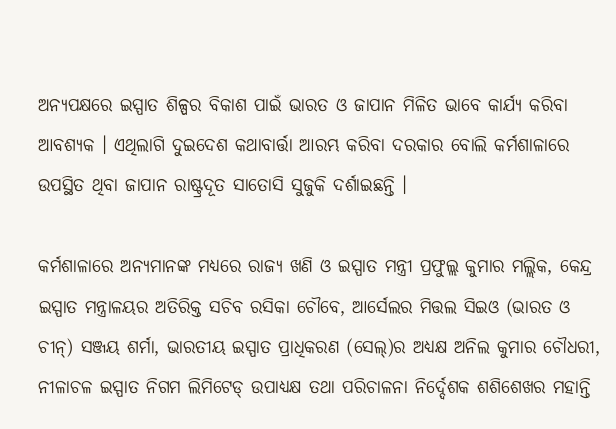ଅନ୍ୟପକ୍ଷରେ ଇସ୍ପାତ ଶିଳ୍ପର ବିକାଶ ପାଇଁ ଭାରତ ଓ ଜାପାନ ମିଳିତ ଭାବେ କାର୍ଯ୍ୟ କରିବା ଆବଶ୍ୟକ । ଏଥିଲାଗି ଦୁଇଦେଶ କଥାବାର୍ତ୍ତା ଆରମ୍ଭ କରିବା ଦରକାର ବୋଲି କର୍ମଶାଳାରେ ଉପସ୍ଥିତ ଥିବା ଜାପାନ ରାଷ୍ଟ୍ରଦୂତ ସାତୋସି ସୁଜୁକି ଦର୍ଶାଇଛନ୍ତି ।

କର୍ମଶାଳାରେ ଅନ୍ୟମାନଙ୍କ ମଧ୍ୟରେ ରାଜ୍ୟ ଖଣି ଓ ଇସ୍ପାତ ମନ୍ତ୍ରୀ ପ୍ରଫୁଲ୍ଲ କୁମାର ମଲ୍ଲିକ, କେନ୍ଦ୍ର ଇସ୍ପାତ ମନ୍ତ୍ରାଳୟର ଅତିରିକ୍ତ ସଚିବ ରସିକା ଚୌବେ, ଆର୍ସେଲର ମିତ୍ତଲ ସିଇଓ (ଭାରତ ଓ ଚୀନ୍‌) ସଞ୍ଜୟ ଶର୍ମା, ଭାରତୀୟ ଇସ୍ପାତ ପ୍ରାଧିକରଣ (ସେଲ୍‌)ର ଅଧ୍ୟକ୍ଷ ଅନିଲ କୁମାର ଚୌଧରୀ, ନୀଳାଚଳ ଇସ୍ପାତ ନିଗମ ଲିମିଟେଡ୍‌ ଉପାଧ୍ୟକ୍ଷ ତଥା ପରିଚାଳନା ନିର୍ଦ୍ଦେଶକ ଶଶିଶେଖର ମହାନ୍ତି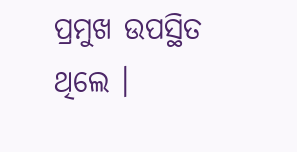ପ୍ରମୁଖ ଉପସ୍ଥିତ ଥିଲେ ।